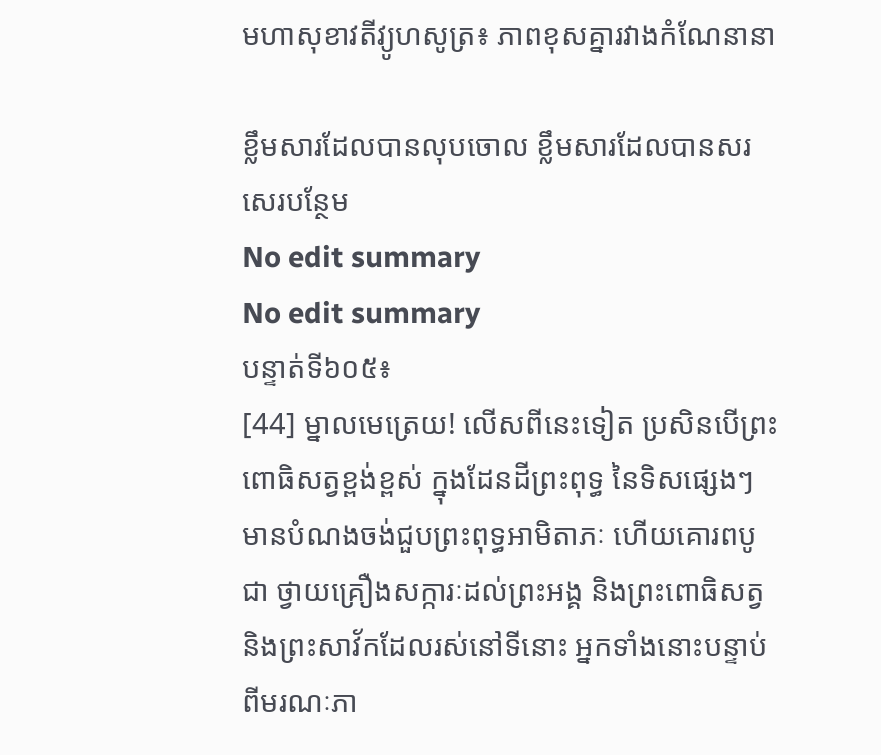មហាសុខាវតីវ្យូហសូត្រ៖ ភាពខុសគ្នារវាងកំណែនានា

ខ្លឹមសារដែលបានលុបចោល ខ្លឹមសារដែលបានសរសេរបន្ថែម
No edit summary
No edit summary
បន្ទាត់ទី៦០៥៖
[44] ម្នាលមេត្រេយ! លើសពីនេះទៀត ប្រសិនបើព្រះពោធិសត្វខ្ពង់ខ្ពស់ ក្នុងដែនដីព្រះពុទ្ធ នៃទិសផ្សេងៗ មានបំណងចង់ជួបព្រះពុទ្ធអាមិតាភៈ ហើយគោរពបូជា ថ្វាយគ្រឿងសក្ការៈដល់ព្រះអង្គ និងព្រះពោធិសត្វ និងព្រះសាវ័កដែលរស់នៅទីនោះ អ្នកទាំងនោះបន្ទាប់ពីមរណៈភា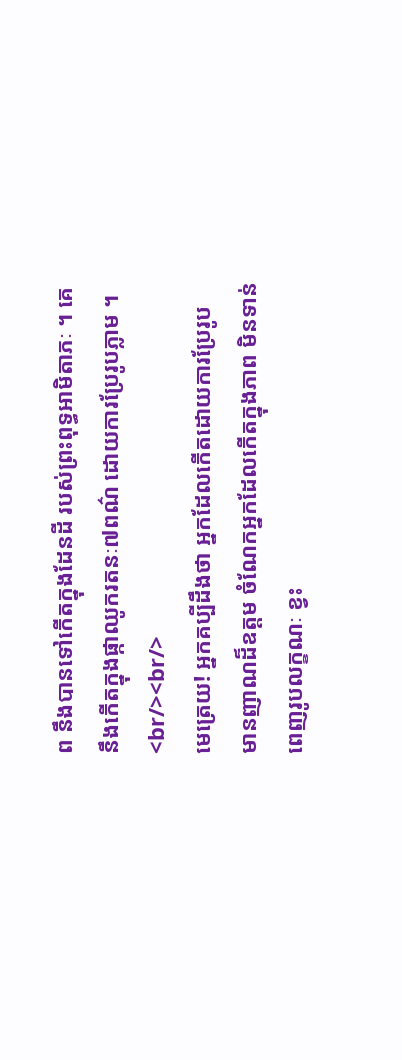ព នឹងបានទៅកើតក្នុងដែនដី របស់ព្រះពុទ្ធអាមិតាភៈ ។ គេនឹងកើតក្នុងផ្កាឈូករតនៈ៧ពណ៌ ដោយការប្រែរូបភ្លាម ។
<br/><br/>
មេត្រេយ! អ្នកគប្បីដឹងថា អ្នកដែលកើតដោយការប្រែរូប មានញាណដ៏ឧត្តម ចំណែកអ្នកដែលកើតក្នុងភាព មិនទាន់ពេញរូបលក្ខណៈ ខ្វះ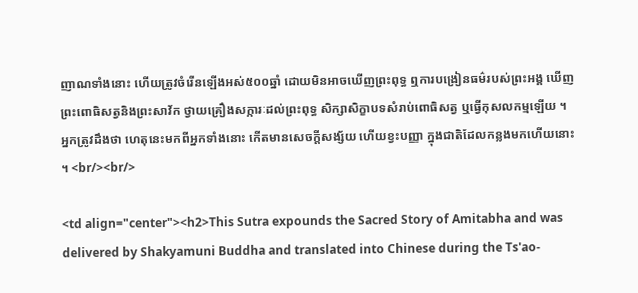ញាណទាំងនោះ ហើយត្រូវចំរើនឡើងអស់៥០០ឆ្នាំ ដោយមិនអាចឃើញព្រះពុទ្ធ ឮការបង្រៀនធម៌របស់ព្រះអង្គ ឃើញព្រះពោធិសត្វនិងព្រះសាវ័ក ថ្វាយគ្រឿងសក្ការៈដល់ព្រះពុទ្ធ សិក្សាសិក្ខាបទសំរាប់ពោធិសត្វ ឬធ្វើកុសលកម្មឡើយ ។ អ្នកត្រូវដឹងថា ហេតុនេះមកពីអ្នកទាំងនោះ កើតមានសេចក្តីសង្ស័យ ហើយខ្វះបញ្ញា ក្នុងជាតិដែលកន្លងមកហើយនោះ ។ <br/><br/>

<td align="center"><h2>This Sutra expounds the Sacred Story of Amitabha and was delivered by Shakyamuni Buddha and translated into Chinese during the Ts'ao-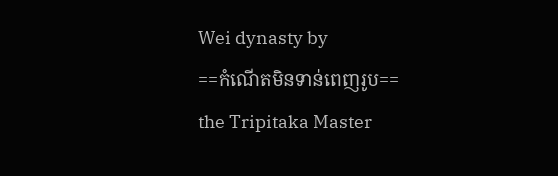Wei dynasty by
==កំណើតមិនទាន់ពេញរូប==
the Tripitaka Master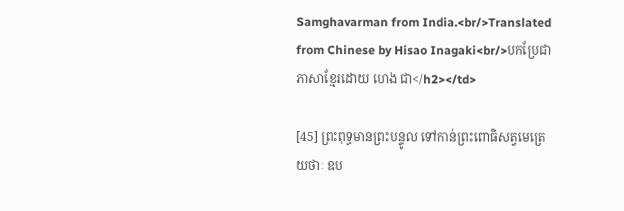Samghavarman from India.<br/>Translated from Chinese by Hisao Inagaki<br/>បកប្រែជាភាសាខ្មែរដោយ ហេង ជា</h2></td>

[45] ព្រះពុទ្ធមានព្រះបន្ទូល ទៅកាន់ព្រះពោធិសត្វមេត្រេយថាៈ ឧប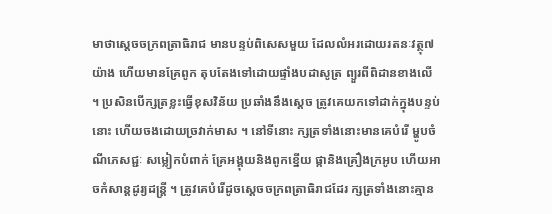មាថាស្តេចចក្រពត្រាធិរាជ មានបន្ទប់ពិសេសមួយ ដែលលំអរដោយរតនៈវត្ថុ៧យ៉ាង ហើយមានគ្រែពូក តុបតែងទៅដោយផ្ទាំងបដាសូត្រ ព្យួរពីពិដានខាងលើ ។ ប្រសិនបើក្សត្រខ្លះធ្វើខុសវិន័យ ប្រឆាំងនឹងស្តេច ត្រូវគេយកទៅដាក់ក្នុងបន្ទប់នោះ ហើយចងដោយច្រវាក់មាស ។ នៅទីនោះ ក្សត្រទាំងនោះមានគេបំរើ ម្ហូបចំណីភេសជ្ជៈ សម្លៀកបំពាក់ គ្រែអង្គុយនិងពូកខ្នើយ ផ្កានិងគ្រឿងក្រអូប ហើយអាចកំសាន្តដូរ្យដន្ត្រី ។ ត្រូវគេបំរើដូចស្តេចចក្រពត្រាធិរាជដែរ ក្សត្រទាំងនោះគ្មាន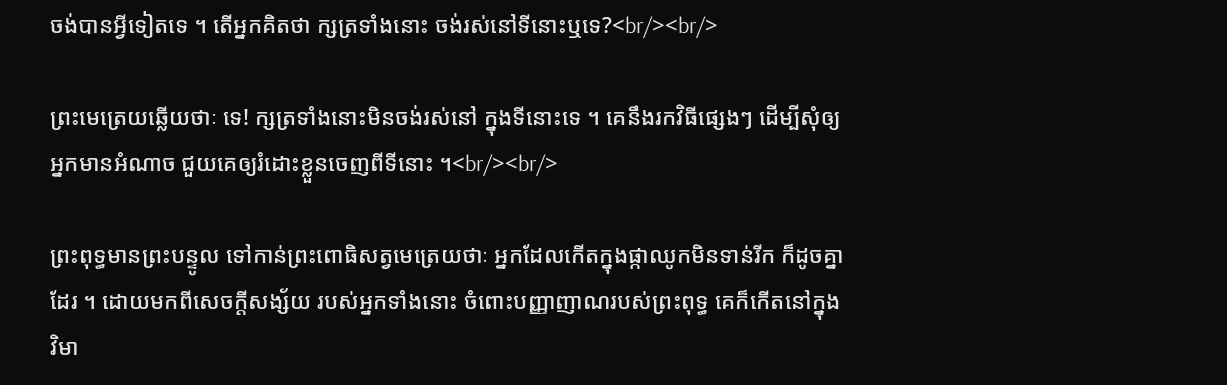ចង់បានអ្វីទៀតទេ ។ តើអ្នកគិតថា ក្សត្រទាំងនោះ ចង់រស់នៅទីនោះឬទេ?<br/><br/>

ព្រះមេត្រេយឆ្លើយថាៈ ទេ! ក្សត្រទាំងនោះមិនចង់រស់នៅ ក្នុងទីនោះទេ ។ គេនឹងរកវិធីផ្សេងៗ ដើម្បីសុំឲ្យអ្នកមានអំណាច ជួយគេឲ្យរំដោះខ្លួនចេញពីទីនោះ ។<br/><br/>

ព្រះពុទ្ធមានព្រះបន្ទូល ទៅកាន់ព្រះពោធិសត្វមេត្រេយថាៈ អ្នកដែលកើតក្នុងផ្កាឈូកមិនទាន់រីក ក៏ដូចគ្នាដែរ ។ ដោយមកពីសេចក្តីសង្ស័យ របស់អ្នកទាំងនោះ ចំពោះបញ្ញាញាណរបស់ព្រះពុទ្ធ គេក៏កើតនៅក្នុងវិមា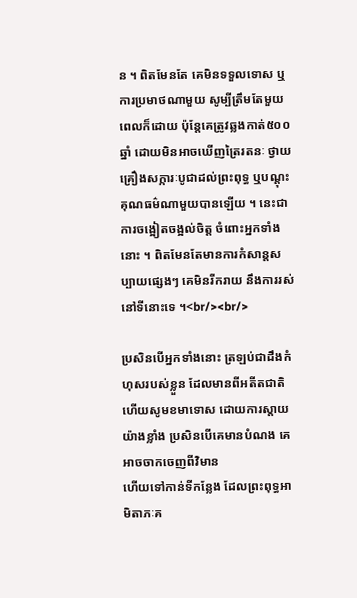ន ។ ពិតមែនតែ គេមិនទទួលទោស ឬការប្រមាថណាមួយ សូម្បីត្រឹមតែមួយពេលក៏ដោយ ប៉ុន្តែគេត្រូវឆ្លងកាត់៥០០ឆ្នាំ ដោយមិនអាចឃើញត្រៃរតនៈ ថ្វាយគ្រឿងសក្ការៈបូជាដល់ព្រះពុទ្ធ ឬបណ្តុះគុណធម៌ណាមួយបានឡើយ ។ នេះជាការចង្អៀតចង្អល់ចិត្ត ចំពោះអ្នកទាំងនោះ ។ ពិតមែនតែមានការកំសាន្តសប្បាយផ្សេងៗ គេមិនរីករាយ នឹងការរស់នៅទីនោះទេ ។<br/><br/>

ប្រសិនបើអ្នកទាំងនោះ ត្រឡប់ជាដឹងកំហុសរបស់ខ្លួន ដែលមានពីអតីតជាតិ ហើយសូមខមាទោស ដោយការស្តាយយ៉ាងខ្លាំង ប្រសិនបើគេមានបំណង គេអាចចាកចេញពីវិមាន
ហើយទៅកាន់ទីកន្លែង ដែលព្រះពុទ្ធអាមិតាភៈគ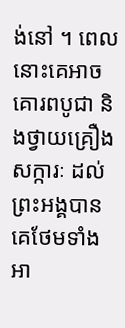ង់នៅ ។ ពេលនោះគេអាច គោរពបូជា និងថ្វាយគ្រឿងសក្ការៈ ដល់ព្រះអង្គបាន គេថែមទាំងអា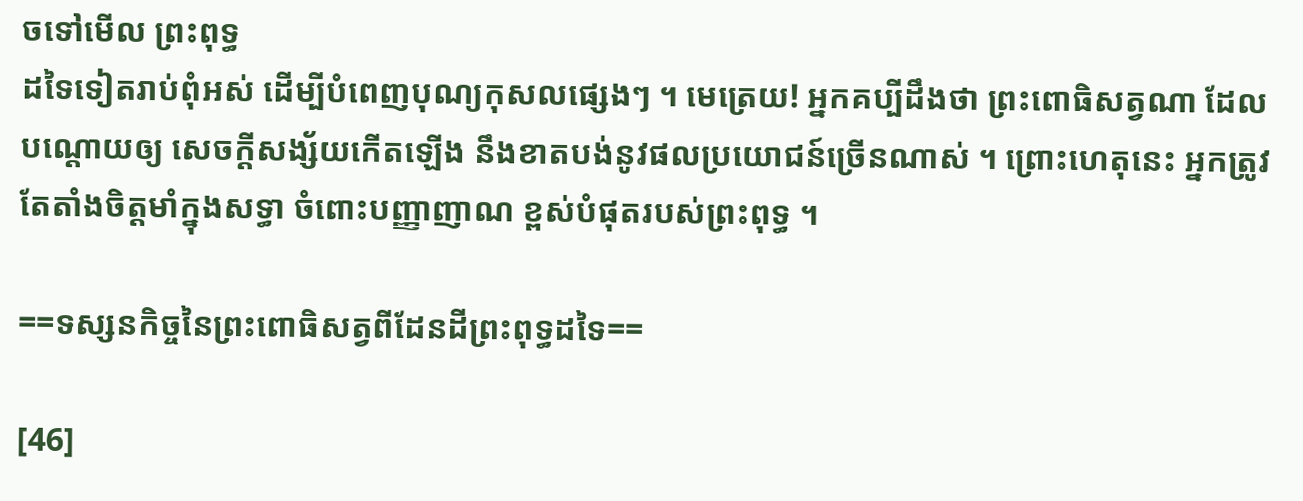ចទៅមើល ព្រះពុទ្ធ
ដទៃទៀតរាប់ពុំអស់ ដើម្បីបំពេញបុណ្យកុសលផ្សេងៗ ។ មេត្រេយ! អ្នកគប្បីដឹងថា ព្រះពោធិសត្វណា ដែលបណ្តោយឲ្យ សេចក្តីសង្ស័យកើតឡើង នឹងខាតបង់នូវផលប្រយោជន៍ច្រើនណាស់ ។ ព្រោះហេតុនេះ អ្នកត្រូវតែតាំងចិត្តមាំក្នុងសទ្ធា ចំពោះបញ្ញាញាណ ខ្ពស់បំផុតរបស់ព្រះពុទ្ធ ។

==ទស្សនកិច្ចនៃព្រះពោធិសត្វពីដែនដីព្រះពុទ្ធដទៃ==

[46]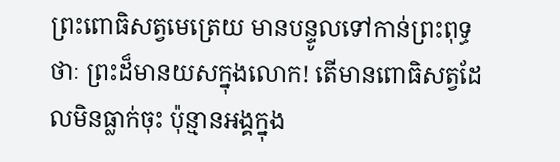ព្រះពោធិសត្វមេត្រេយ មានបន្ទូលទៅកាន់ព្រះពុទ្ធថាៈ ព្រះដ៏មានយសក្នុងលោក! តើមានពោធិសត្វដែលមិនធ្លាក់ចុះ ប៉ុន្មានអង្គក្នុង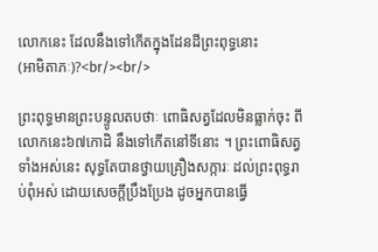លោកនេះ ដែលនឹងទៅកើតក្នុងដែនដីព្រះពុទ្ធនោះ
(អាមិតាភៈ)?<br/><br/>

ព្រះពុទ្ធមានព្រះបន្ទូលតបថាៈ ពោធិសត្វដែលមិនធ្លាក់ចុះ ពីលោកនេះ៦៧កោដិ នឹងទៅកើតនៅទីនោះ ។ ព្រះពោធិសត្វទាំងអស់នេះ សុទ្ធតែបានថ្វាយគ្រឿងសក្ការៈ ដល់ព្រះពុទ្ធរាប់ពុំអស់ ដោយសេចក្តីប្រឹងប្រែង ដូចអ្នកបានធ្វើ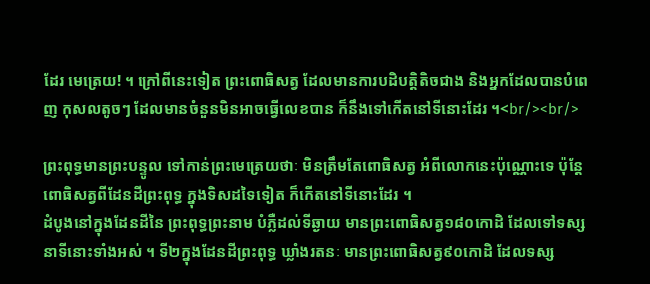ដែរ មេត្រេយ! ។ ក្រៅពីនេះទៀត ព្រះពោធិសត្វ ដែលមានការបដិបត្តិតិចជាង និងអ្នកដែលបានបំពេញ កុសលតូចៗ ដែលមានចំនួនមិនអាចធ្វើលេខបាន ក៏នឹងទៅកើតនៅទីនោះដែរ ។<br/><br/>

ព្រះពុទ្ធមានព្រះបន្ទូល ទៅកាន់ព្រះមេត្រេយថាៈ មិនត្រឹមតែពោធិសត្វ អំពីលោកនេះប៉ុណ្ណោះទេ ប៉ុន្តែពោធិសត្វពីដែនដីព្រះពុទ្ធ ក្នុងទិសដទៃទៀត ក៏កើតនៅទីនោះដែរ ។
ដំបូងនៅក្នុងដែនដីនៃ ព្រះពុទ្ធព្រះនាម បំភ្លឺដល់ទីឆ្ងាយ មានព្រះពោធិសត្វ១៨០កោដិ ដែលទៅទស្សនាទីនោះទាំងអស់ ។ ទី២ក្នុងដែនដីព្រះពុទ្ធ ឃ្លាំងរតនៈ មានព្រះពោធិសត្វ៩០កោដិ ដែលទស្ស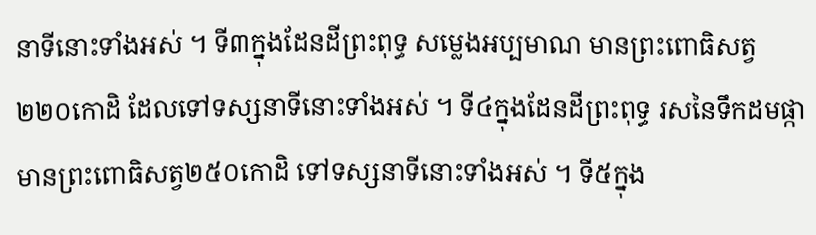នាទីនោះទាំងអស់ ។ ទី៣ក្នុងដែនដីព្រះពុទ្ធ សម្លេងអប្បមាណ មានព្រះពោធិសត្វ២២០កោដិ ដែលទៅទស្សនាទីនោះទាំងអស់ ។ ទី៤ក្នុងដែនដីព្រះពុទ្ធ រសនៃទឹកដមផ្កា មានព្រះពោធិសត្វ២៥០កោដិ ទៅទស្សនាទីនោះទាំងអស់ ។ ទី៥ក្នុង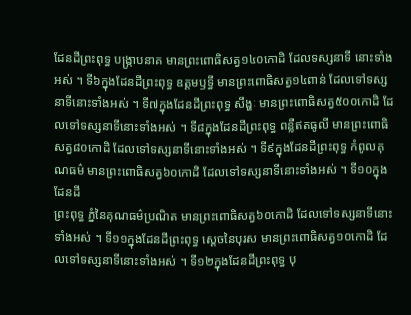ដែនដីព្រះពុទ្ធ បង្ក្រាបនាគ មានព្រះពោធិសត្វ១៤០កោដិ ដែលទស្សនាទី នោះទាំងអស់ ។ ទី៦ក្នុងដែនដីព្រះពុទ្ធ ឧត្តមឫទ្ធី មានព្រះពោធិសត្វ១៤ពាន់ ដែលទៅទស្សនាទីនោះទាំងអស់ ។ ទី៧ក្នុងដែនដីព្រះពុទ្ធ សឹង្ហៈ មានព្រះពោធិសត្វ៥០០កោដិ ដែលទៅទស្សនាទីនោះទាំងអស់ ។ ទី៨ក្នុងដែនដីព្រះពុទ្ធ ពន្លឺឥតធូលី មានព្រះពោធិ សត្វ៨០កោដិ ដែលទៅទស្សនាទីនោះទាំងអស់ ។ ទី៩ក្នុងដែនដីព្រះពុទ្ធ កំពូលគុណធម៌ មានព្រះពោធិសត្វ៦០កោដិ ដែលទៅទស្សនាទីនោះទាំងអស់ ។ ទី១០ក្នុងដែនដី
ព្រះពុទ្ធ ភ្នំនៃគុណធម៌ប្រណិត មានព្រះពោធិសត្វ៦០កោដិ ដែលទៅទស្សនាទីនោះ ទាំងអស់ ។ ទី១១ក្នុងដែនដីព្រះពុទ្ធ ស្តេចនៃបុរស មានព្រះពោធិសត្វ១០កោដិ ដែលទៅទស្សនាទីនោះទាំងអស់ ។ ទី១២ក្នុងដែនដីព្រះពុទ្ធ បុ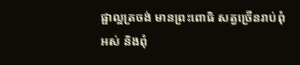ផ្ផាល្អត្រចង់ មានព្រះពោធិ សត្វច្រើនរាប់ពុំអស់ និងពុំ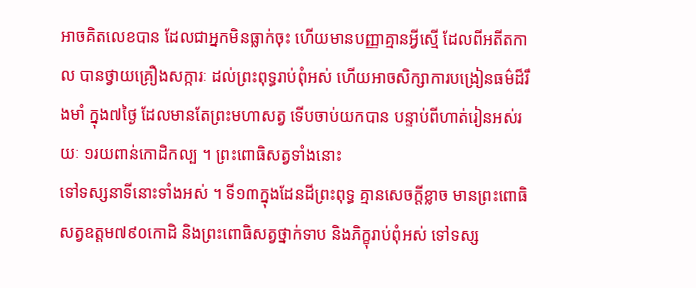អាចគិតលេខបាន ដែលជាអ្នកមិនធ្លាក់ចុះ ហើយមានបញ្ញាគ្មានអ្វីស្មើ ដែលពីអតីតកាល បានថ្វាយគ្រឿងសក្ការៈ ដល់ព្រះពុទ្ធរាប់ពុំអស់ ហើយអាចសិក្សាការបង្រៀនធម៌ដ៏រឹងមាំ ក្នុង៧ថ្ងៃ ដែលមានតែព្រះមហាសត្វ ទើបចាប់យកបាន បន្ទាប់ពីហាត់រៀនអស់រយៈ ១រយពាន់កោដិកល្ប ។ ព្រះពោធិសត្វទាំងនោះ
ទៅទស្សនាទីនោះទាំងអស់ ។ ទី១៣ក្នុងដែនដីព្រះពុទ្ធ គ្មានសេចក្តីខ្លាច មានព្រះពោធិសត្វឧត្តម៧៩០កោដិ និងព្រះពោធិសត្វថ្នាក់ទាប និងភិក្ខុរាប់ពុំអស់ ទៅទស្ស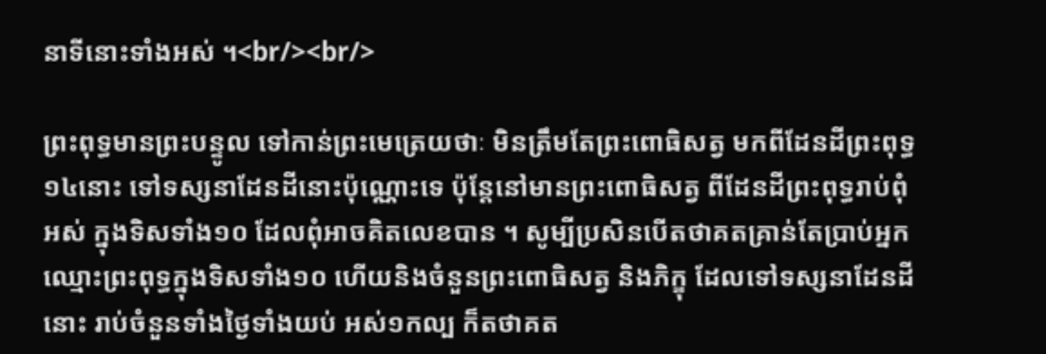នាទីនោះទាំងអស់ ។<br/><br/>

ព្រះពុទ្ធមានព្រះបន្ទូល ទៅកាន់ព្រះមេត្រេយថាៈ មិនត្រឹមតែព្រះពោធិសត្វ មកពីដែនដីព្រះពុទ្ធ១៤នោះ ទៅទស្សនាដែនដីនោះប៉ុណ្ណោះទេ ប៉ុន្តែនៅមានព្រះពោធិសត្វ ពីដែនដីព្រះពុទ្ធរាប់ពុំអស់ ក្នុងទិសទាំង១០ ដែលពុំអាចគិតលេខបាន ។ សូម្បីប្រសិនបើតថាគតគ្រាន់តែប្រាប់អ្នក ឈ្មោះព្រះពុទ្ធក្នុងទិសទាំង១០ ហើយនិងចំនួនព្រះពោធិសត្វ និងភិក្ខុ ដែលទៅទស្សនាដែនដីនោះ រាប់ចំនួនទាំងថ្ងៃទាំងយប់ អស់១កល្ប ក៏តថាគត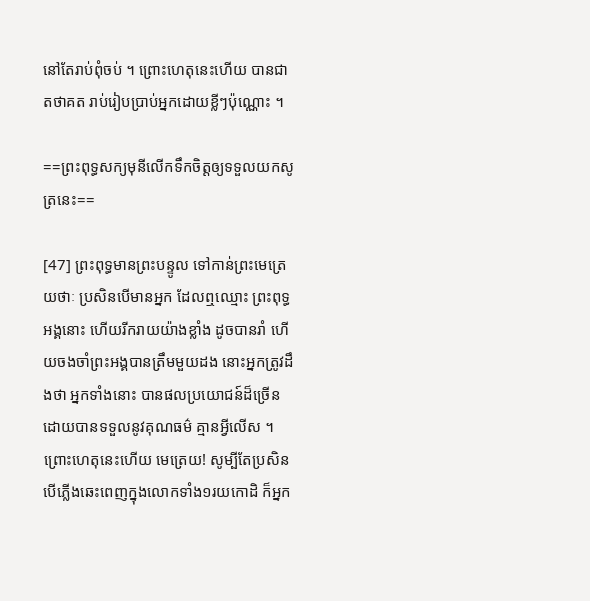នៅតែរាប់ពុំចប់ ។ ព្រោះហេតុនេះហើយ បានជាតថាគត រាប់រៀបប្រាប់អ្នកដោយខ្លីៗប៉ុណ្ណោះ ។

==ព្រះពុទ្ធសក្យមុនីលើកទឹកចិត្តឲ្យទទួលយកសូត្រនេះ==

[47] ព្រះពុទ្ធមានព្រះបន្ទូល ទៅកាន់ព្រះមេត្រេយថាៈ ប្រសិនបើមានអ្នក ដែលឮឈ្មោះ ព្រះពុទ្ធអង្គនោះ ហើយរីករាយយ៉ាងខ្លាំង ដូចបានរាំ ហើយចងចាំព្រះអង្គបានត្រឹមមួយដង នោះអ្នកត្រូវដឹងថា អ្នកទាំងនោះ បានផលប្រយោជន៍ដ៏ច្រើន ដោយបានទទួលនូវគុណធម៌ គ្មានអ្វីលើស ។ ព្រោះហេតុនេះហើយ មេត្រេយ! សូម្បីតែប្រសិនបើភ្លើងឆេះពេញក្នុងលោកទាំង១រយកោដិ ក៏អ្នក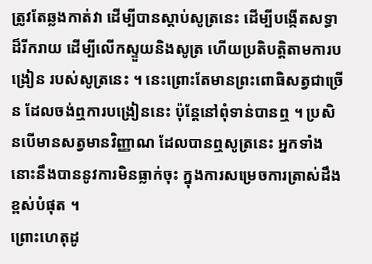ត្រូវតែឆ្លងកាត់វា ដើម្បីបានស្តាប់សូត្រនេះ ដើម្បីបង្កើតសទ្ធាដ៏រីករាយ ដើម្បីលើកស្ទួយនិងសូត្រ ហើយប្រតិបត្តិតាមការបង្រៀន របស់សូត្រនេះ ។ នេះព្រោះតែមានព្រះពោធិសត្វជាច្រើន ដែលចង់ឮការបង្រៀននេះ ប៉ុន្តែនៅពុំទាន់បានឮ ។ ប្រសិនបើមានសត្វមានវិញ្ញាណ ដែលបានឮសូត្រនេះ អ្នកទាំងនោះនឹងបាននូវការមិនធ្លាក់ចុះ ក្នុងការសម្រេចការត្រាស់ដឹង ខ្ពស់បំផុត ។
ព្រោះហេតុដូ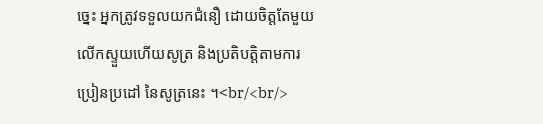ច្នេះ អ្នកត្រូវទទួលយកជំនឿ ដោយចិត្តតែមួយ លើកស្ទួយហើយសូត្រ និងប្រតិបត្តិតាមការប្រៀនប្រដៅ នៃសូត្រនេះ ។<br/<br/>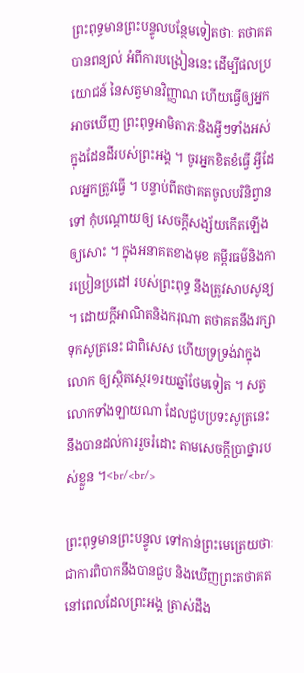ព្រះពុទ្ធមានព្រះបន្ទូលបន្ថែមទៀតថាៈ តថាគតបានពន្យល់ អំពីការបង្រៀននេះ ដើម្បីផលប្រយោជន៍ នៃសត្វមានវិញ្ញាណ ហើយធ្វើឲ្យអ្នកអាចឃើញ ព្រះពុទ្ធអាមិតាភៈនិងអ្វីៗទាំងអស់ ក្នុងដែនដីរបស់ព្រះអង្គ ។ ចូរអ្នកខិតខំធ្វើ អ្វីដែលអ្នកត្រូវធ្វើ ។ បន្ទាប់ពីតថាគតចូលបរិនិព្វានទៅ កុំបណ្តោយឲ្យ សេចក្តីសង្ស័យកើតឡើងឲ្យសោះ ។ ក្នុងអនាគតខាងមុខ គម្ពីរធម៌និងការប្រៀនប្រដៅ របស់ព្រះពុទ្ធ នឹងត្រូវសាបសូន្យ ។ ដោយក្តីអាណិតនិងករុណា តថាគតនឹងរក្សាទុកសូត្រនេះ ជាពិសេស ហើយទ្រទ្រង់វាក្នុងលោក ឲ្យស្ថិតស្ថេរ១រយឆ្នាំថែមទៀត ។ សត្វលោកទាំងឡាយណា ដែលជួបប្រទះសូត្រនេះ នឹងបានដល់ការរួចរំដោះ តាមសេចក្តីប្រាថ្នារបស់ខ្លួន ។<br/<br/>

ព្រះពុទ្ធមានព្រះបន្ទូល ទៅកាន់ព្រះមេត្រេយថាៈ ជាការពិបាកនឹងបានជួប និងឃើញព្រះតថាគត នៅពេលដែលព្រះអង្គ ត្រាស់ដឹង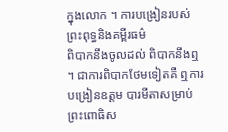ក្នុងលោក ។ ការបង្រៀនរបស់ព្រះពុទ្ធនិងគម្ពីរធម៌
ពិបាកនឹងចូលដល់ ពិបាកនឹងឮ ។ ជាការពិបាកថែមទៀតគឺ ឮការបង្រៀនឧត្តម បារមីតាសម្រាប់ព្រះពោធិស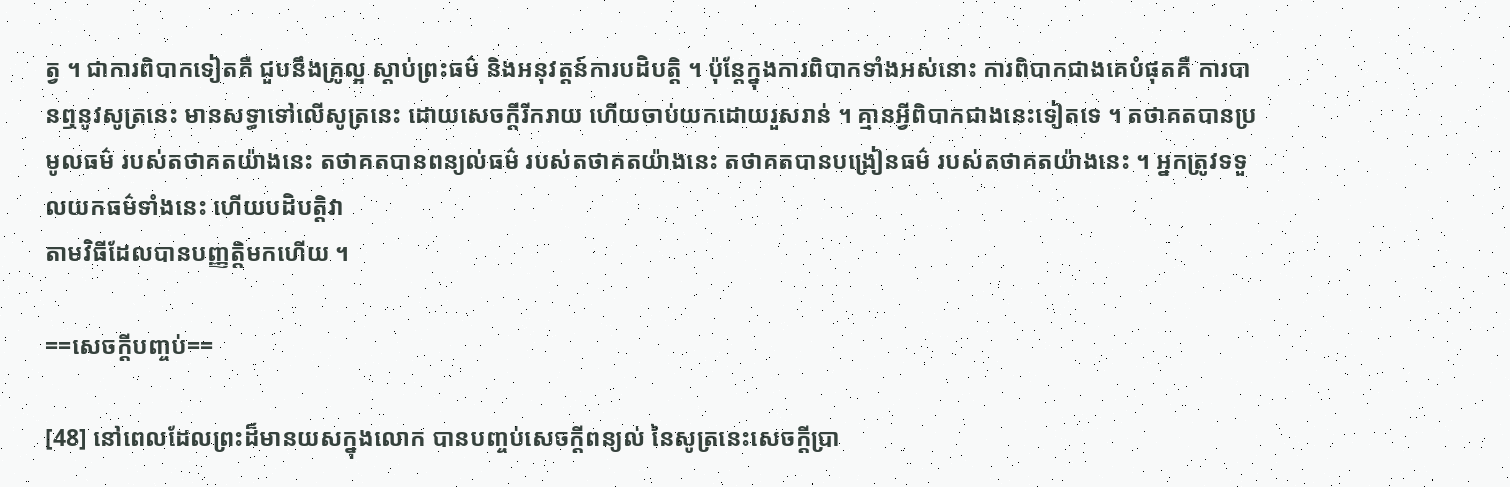ត្វ ។ ជាការពិបាកទៀតគឺ ជួបនឹងគ្រូល្អ ស្តាប់ព្រះធម៌ និងអនុវត្តន៍ការបដិបត្តិ ។ ប៉ុន្តែក្នុងការពិបាកទាំងអស់នោះ ការពិបាកជាងគេបំផុតគឺ ការបានឮនូវសូត្រនេះ មានសទ្ធាទៅលើសូត្រនេះ ដោយសេចក្តីរីករាយ ហើយចាប់យកដោយរួសរាន់ ។ គ្មានអ្វីពិបាកជាងនេះទៀតទេ ។ តថាគតបានប្រមូលធម៌ របស់តថាគតយ៉ាងនេះ តថាគតបានពន្យល់ធម៌ របស់តថាគតយ៉ាងនេះ តថាគតបានបង្រៀនធម៌ របស់តថាគតយ៉ាងនេះ ។ អ្នកត្រូវទទួលយកធម៌ទាំងនេះ ហើយបដិបត្តិវា
តាមវិធីដែលបានបញ្ញត្តិមកហើយ ។

==សេចក្តីបញ្ចប់==

[48] នៅពេលដែលព្រះដ៏មានយសក្នុងលោក បានបញ្ចប់សេចក្តីពន្យល់ នៃសូត្រនេះសេចក្តីប្រា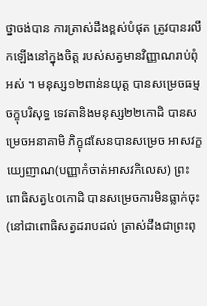ថ្នាចង់បាន ការត្រាស់ដឹងខ្ពស់បំផុត ត្រូវបានរលឹកឡើងនៅក្នុងចិត្ត របស់សត្វមានវិញ្ញាណរាប់ពុំអស់ ។ មនុស្ស១២ពាន់នយុត្ត បានសម្រេចធម្មចក្ខុបរិសុទ្ធ ទេវតានិងមនុស្ស២២កោដិ បានសម្រេចអនាគាមិ ភិក្ខុ៨សែនបានសម្រេច អាសវក្ខយ្យេញាណ(បញ្ញាកំចាត់អាសវកិលេស) ព្រះពោធិសត្វ៤០កោដិ បានសម្រេចការមិនធ្លាក់ចុះ(នៅជាពោធិសត្វដរាបដល់ ត្រាស់ដឹងជាព្រះពុ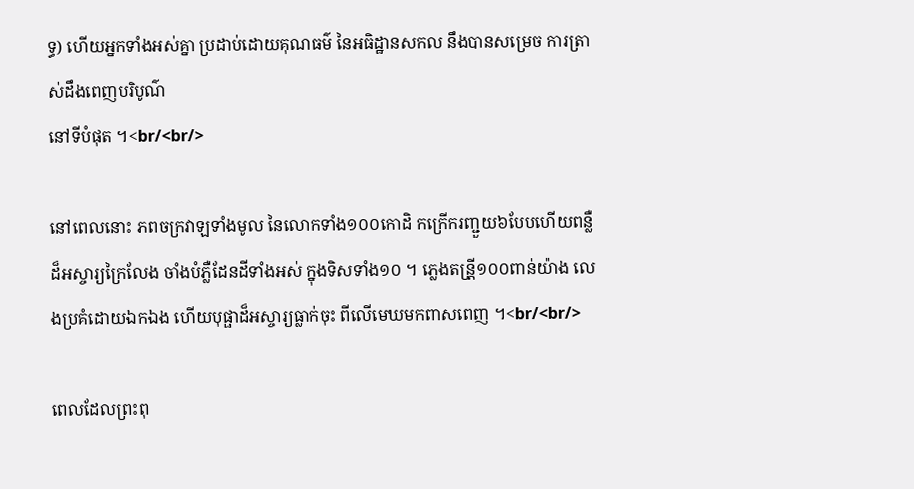ទ្ធ) ហើយអ្នកទាំងអស់គ្នា ប្រដាប់ដោយគុណធម៌ នៃអធិដ្ឋានសកល នឹងបានសម្រេច ការត្រាស់ដឹងពេញបរិបូណ៌
នៅទីបំផុត ។<br/<br/>

នៅពេលនោះ ភពចក្រវាឡទាំងមូល នៃលោកទាំង១០០កោដិ កក្រើករញ្ជួយ៦បែបហើយពន្លឺដ៏អស្ចារ្យក្រៃលែង ចាំងបំភ្លឺដែនដីទាំងអស់ ក្នុងទិសទាំង១០ ។ ភ្លេងតន្រី្ត១០០ពាន់យ៉ាង លេងប្រគំដោយឯកឯង ហើយបុផ្ផាដ៏អស្ចារ្យធ្លាក់ចុះ ពីលើមេឃមកពាសពេញ ។<br/<br/>

ពេលដែលព្រះពុ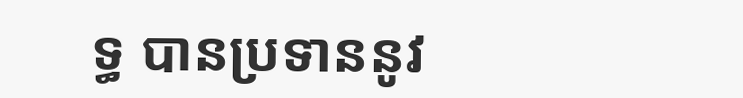ទ្ធ បានប្រទាននូវ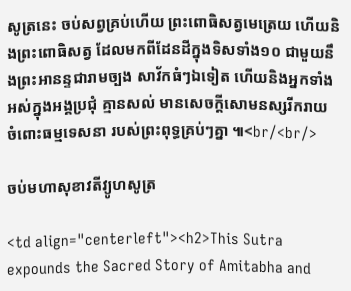សូត្រនេះ ចប់សព្វគ្រប់ហើយ ព្រះពោធិសត្វមេត្រេយ ហើយនិងព្រះពោធិសត្វ ដែលមកពីដែនដីក្នុងទិសទាំង១០ ជាមួយនឹងព្រះអានន្ទជារាមច្បង សាវ័កធំៗឯទៀត ហើយនិងអ្នកទាំងអស់ក្នុងអង្គប្រជុំ គ្មានសល់ មានសេចក្តីសោមនស្សរីករាយ ចំពោះធម្មទេសនា របស់ព្រះពុទ្ធគ្រប់ៗគ្នា ៕<br/<br/>

ចប់មហាសុខាវតីវ្យូហសូត្រ

<td align="centerleft"><h2>This Sutra expounds the Sacred Story of Amitabha and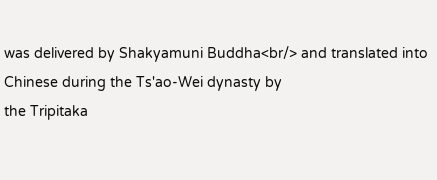was delivered by Shakyamuni Buddha<br/> and translated into Chinese during the Ts'ao-Wei dynasty by
the Tripitaka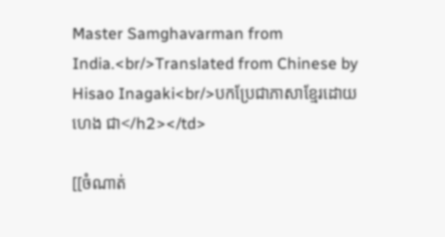Master Samghavarman from India.<br/>Translated from Chinese by Hisao Inagaki<br/>បកប្រែជាភាសាខ្មែរដោយ ហេង ជា</h2></td>

[[ចំណាត់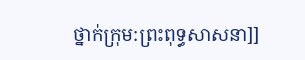ថ្នាក់ក្រុម:ព្រះពុទ្ធសាសនា]]